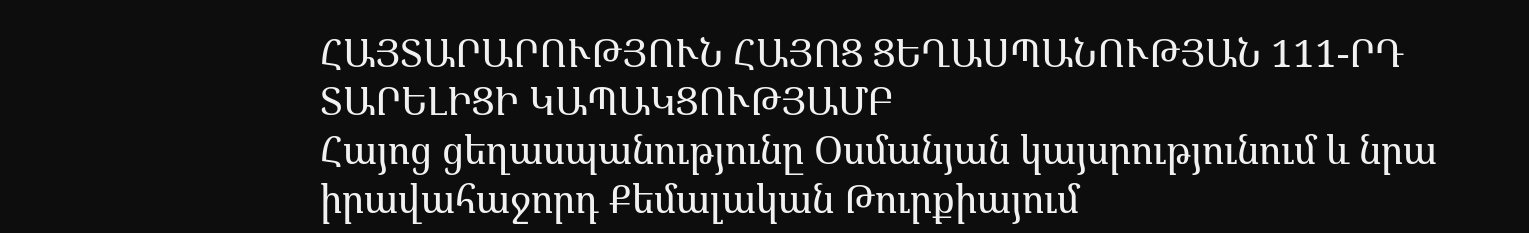ՀԱՅՏԱՐԱՐՈՒԹՅՈՒՆ ՀԱՅՈՑ ՑԵՂԱՍՊԱՆՈՒԹՅԱՆ 111-ՐԴ ՏԱՐԵԼԻՑԻ ԿԱՊԱԿՑՈՒԹՅԱՄԲ
Հայոց ցեղասպանությունը Օսմանյան կայսրությունում և նրա իրավահաջորդ Քեմալական Թուրքիայում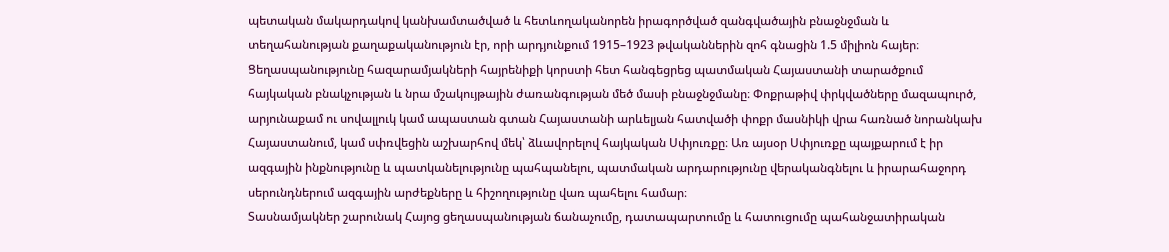պետական մակարդակով կանխամտածված և հետևողականորեն իրագործված զանգվածային բնաջնջման և տեղահանության քաղաքականություն էր, որի արդյունքում 1915–1923 թվականներին զոհ գնացին 1.5 միլիոն հայեր։
Ցեղասպանությունը հազարամյակների հայրենիքի կորստի հետ հանգեցրեց պատմական Հայաստանի տարածքում հայկական բնակչության և նրա մշակույթային ժառանգության մեծ մասի բնաջնջմանը։ Փոքրաթիվ փրկվածները մազապուրծ, արյունաքամ ու սովալլուկ կամ ապաստան գտան Հայաստանի արևելյան հատվածի փոքր մասնիկի վրա հառնած նորանկախ Հայաստանում, կամ սփռվեցին աշխարհով մեկ՝ ձևավորելով հայկական Սփյուռքը։ Առ այսօր Սփյուռքը պայքարում է իր ազգային ինքնությունը և պատկանելությունը պահպանելու, պատմական արդարությունը վերականգնելու և իրարահաջորդ սերունդներում ազգային արժեքները և հիշողությունը վառ պահելու համար։
Տասնամյակներ շարունակ Հայոց ցեղասպանության ճանաչումը, դատապարտումը և հատուցումը պահանջատիրական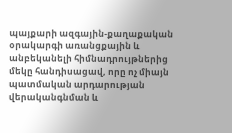պայքարի ազգային-քաղաքական օրակարգի առանցքային և անբեկանելի հիմնադրույթներից մեկը հանդիսացավ, որը ոչ միայն պատմական արդարության վերականգնման և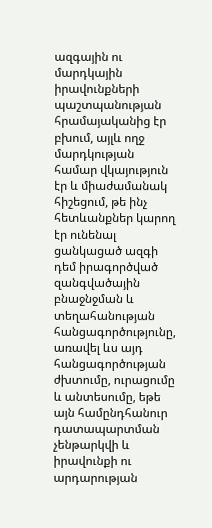ազգային ու մարդկային իրավունքների պաշտպանության հրամայականից էր բխում, այլև ողջ մարդկության համար վկայություն էր և միաժամանակ հիշեցում, թե ինչ հետևանքներ կարող էր ունենալ ցանկացած ազգի դեմ իրագործված զանգվածային բնաջնջման և տեղահանության հանցագործությունը, առավել ևս այդ հանցագործության ժխտումը, ուրացումը և անտեսումը, եթե այն համընդհանուր դատապարտման չենթարկվի և իրավունքի ու արդարության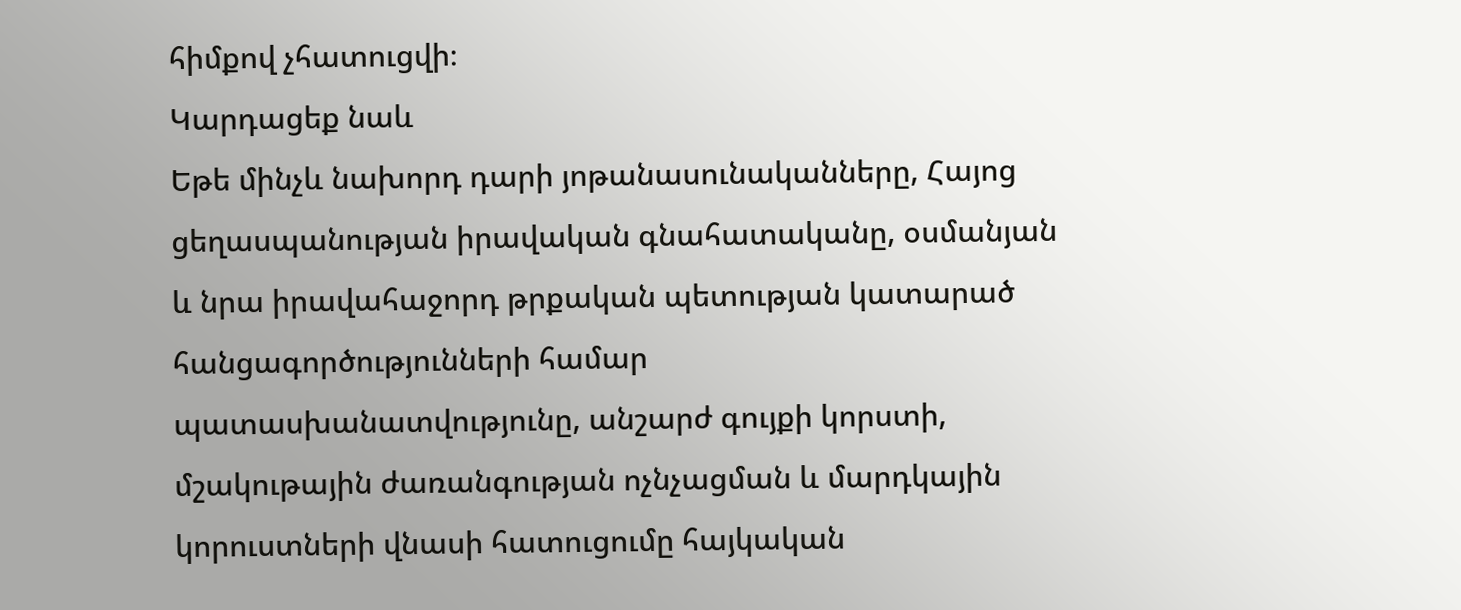հիմքով չհատուցվի։
Կարդացեք նաև
Եթե մինչև նախորդ դարի յոթանասունականները, Հայոց ցեղասպանության իրավական գնահատականը, օսմանյան և նրա իրավահաջորդ թրքական պետության կատարած հանցագործությունների համար պատասխանատվությունը, անշարժ գույքի կորստի, մշակութային ժառանգության ոչնչացման և մարդկային կորուստների վնասի հատուցումը հայկական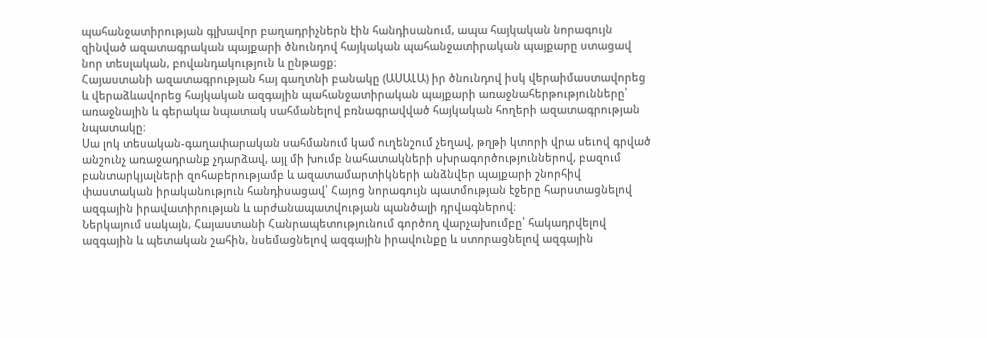պահանջատիրության գլխավոր բաղադրիչներն էին հանդիսանում, ապա հայկական նորագույն զինված ազատագրական պայքարի ծնունդով հայկական պահանջատիրական պայքարը ստացավ նոր տեսլական, բովանդակություն և ընթացք։
Հայաստանի ազատագրության հայ գաղտնի բանակը (ԱՍԱԼԱ) իր ծնունդով իսկ վերաիմաստավորեց և վերաձևավորեց հայկական ազգային պահանջատիրական պայքարի առաջնահերթությունները՝ առաջնային և գերակա նպատակ սահմանելով բռնագրավված հայկական հողերի ազատագրության նպատակը։
Սա լոկ տեսական-գաղափարական սահմանում կամ ուղենշում չեղավ, թղթի կտորի վրա սեւով գրված անշունչ առաջադրանք չդարձավ, այլ մի խումբ նահատակների սխրագործություններով, բազում բանտարկյալների զոհաբերությամբ և ազատամարտիկների անձնվեր պայքարի շնորհիվ փաստական իրականություն հանդիսացավ՝ Հայոց նորագույն պատմության էջերը հարստացնելով ազգային իրավատիրության և արժանապատվության պանծալի դրվագներով։
Ներկայում սակայն, Հայաստանի Հանրապետությունում գործող վարչախումբը՝ հակադրվելով ազգային և պետական շահին, նսեմացնելով ազգային իրավունքը և ստորացնելով ազգային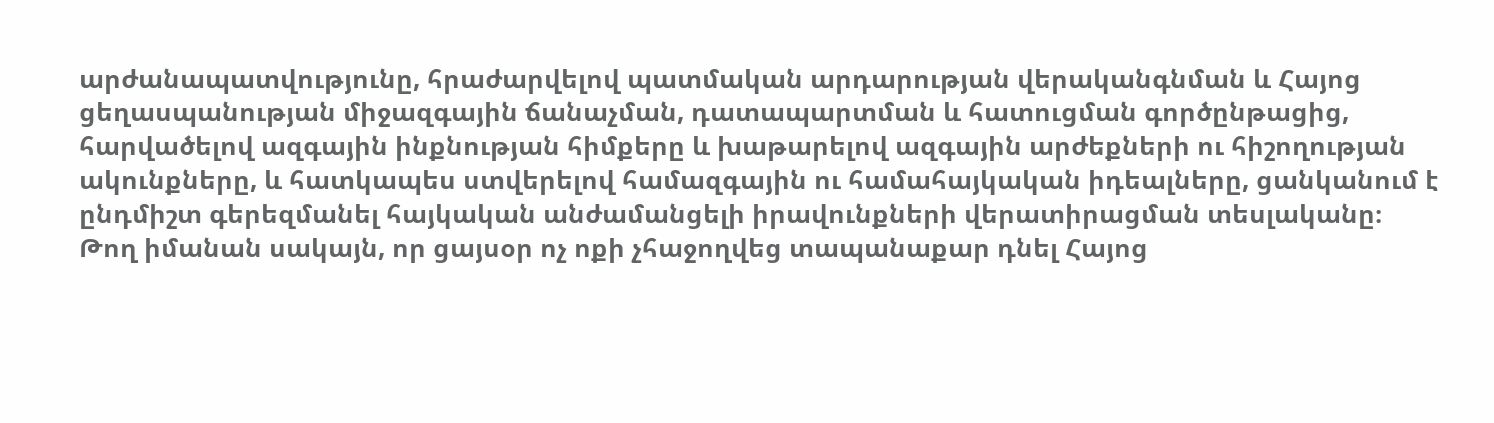արժանապատվությունը, հրաժարվելով պատմական արդարության վերականգնման և Հայոց ցեղասպանության միջազգային ճանաչման, դատապարտման և հատուցման գործընթացից, հարվածելով ազգային ինքնության հիմքերը և խաթարելով ազգային արժեքների ու հիշողության ակունքները, և հատկապես ստվերելով համազգային ու համահայկական իդեալները, ցանկանում է ընդմիշտ գերեզմանել հայկական անժամանցելի իրավունքների վերատիրացման տեսլականը։
Թող իմանան սակայն, որ ցայսօր ոչ ոքի չհաջողվեց տապանաքար դնել Հայոց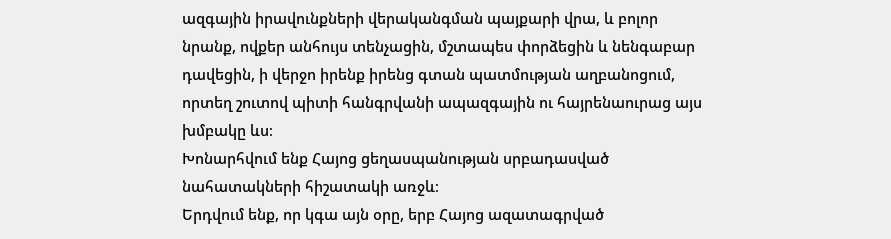ազգային իրավունքների վերականգման պայքարի վրա, և բոլոր նրանք, ովքեր անհույս տենչացին, մշտապես փորձեցին և նենգաբար դավեցին, ի վերջո իրենք իրենց գտան պատմության աղբանոցում, որտեղ շուտով պիտի հանգրվանի ապազգային ու հայրենաուրաց այս խմբակը ևս։
Խոնարհվում ենք Հայոց ցեղասպանության սրբադասված նահատակների հիշատակի առջև։
Երդվում ենք, որ կգա այն օրը, երբ Հայոց ազատագրված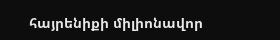հայրենիքի միլիոնավոր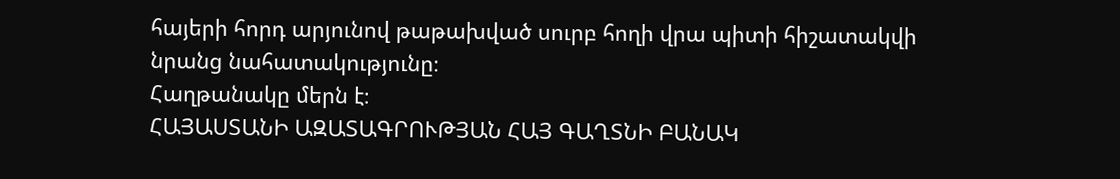հայերի հորդ արյունով թաթախված սուրբ հողի վրա պիտի հիշատակվի նրանց նահատակությունը։
Հաղթանակը մերն է։
ՀԱՅԱՍՏԱՆԻ ԱԶԱՏԱԳՐՈՒԹՅԱՆ ՀԱՅ ԳԱՂՏՆԻ ԲԱՆԱԿ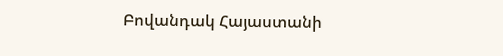Բովանդակ Հայաստանի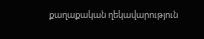քաղաքական ղեկավարություն